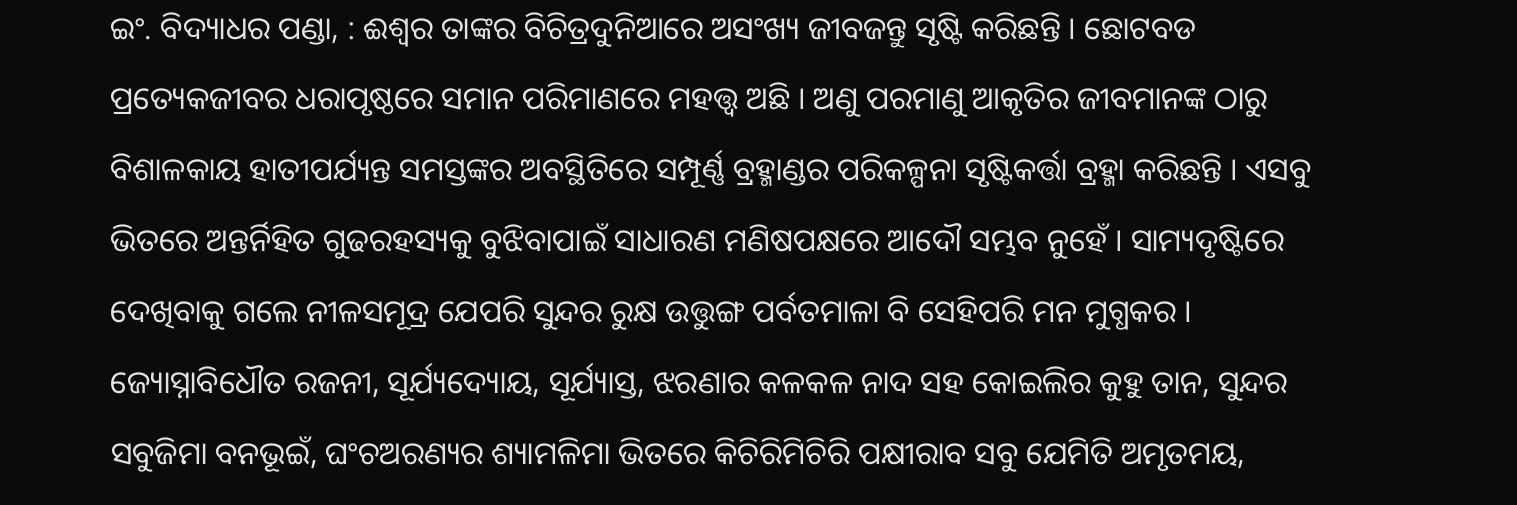ଇଂ. ବିଦ୍ୟାଧର ପଣ୍ଡା, : ଈଶ୍ୱର ତାଙ୍କର ବିଚିତ୍ରଦୁନିଆରେ ଅସଂଖ୍ୟ ଜୀବଜନ୍ତୁ ସୃଷ୍ଟି କରିଛନ୍ତି । ଛୋଟବଡ ପ୍ରତ୍ୟେକଜୀବର ଧରାପୃଷ୍ଠରେ ସମାନ ପରିମାଣରେ ମହତ୍ତ୍ୱ ଅଛି । ଅଣୁ ପରମାଣୁ ଆକୃତିର ଜୀବମାନଙ୍କ ଠାରୁ ବିଶାଳକାୟ ହାତୀପର୍ଯ୍ୟନ୍ତ ସମସ୍ତଙ୍କର ଅବସ୍ଥିତିରେ ସମ୍ପୂର୍ଣ୍ଣ ବ୍ରହ୍ମାଣ୍ଡର ପରିକଳ୍ପନା ସୃଷ୍ଟିକର୍ତ୍ତା ବ୍ରହ୍ମା କରିଛନ୍ତି । ଏସବୁ ଭିତରେ ଅନ୍ତର୍ନିହିତ ଗୁଢରହସ୍ୟକୁ ବୁଝିବାପାଇଁ ସାଧାରଣ ମଣିଷପକ୍ଷରେ ଆଦୌ ସମ୍ଭବ ନୁହେଁ । ସାମ୍ୟଦୃଷ୍ଟିରେ ଦେଖିବାକୁ ଗଲେ ନୀଳସମୂଦ୍ର ଯେପରି ସୁନ୍ଦର ରୁକ୍ଷ ଉତ୍ତୁଙ୍ଗ ପର୍ବତମାଳା ବି ସେହିପରି ମନ ମୁଗ୍ଧକର । ଜ୍ୟୋସ୍ନାବିଧୌତ ରଜନୀ, ସୂର୍ଯ୍ୟଦ୍ୟୋୟ, ସୂର୍ଯ୍ୟାସ୍ତ, ଝରଣାର କଳକଳ ନାଦ ସହ କୋଇଲିର କୁହୁ ତାନ, ସୁନ୍ଦର ସବୁଜିମା ବନଭୂଇଁ, ଘଂଚଅରଣ୍ୟର ଶ୍ୟାମଳିମା ଭିତରେ କିଚିରିମିଚିରି ପକ୍ଷୀରାବ ସବୁ ଯେମିତି ଅମୃତମୟ,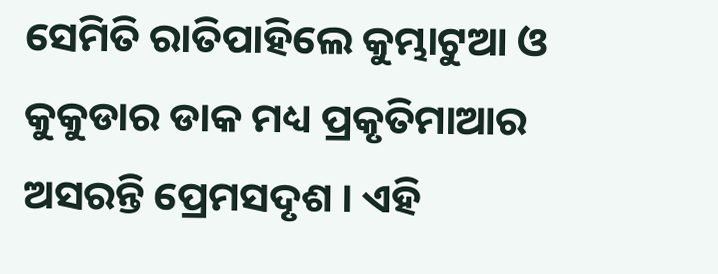ସେମିତି ରାତିପାହିଲେ କୁମ୍ଭାଟୁଆ ଓ କୁକୁଡାର ଡାକ ମଧ୍ୟ ପ୍ରକୃତିମାଆର ଅସରନ୍ତି ପ୍ରେମସଦୃଶ । ଏହି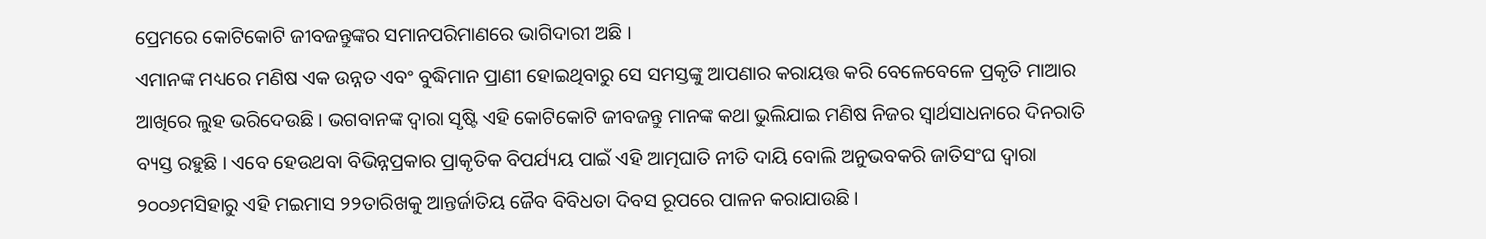ପ୍ରେମରେ କୋଟିକୋଟି ଜୀବଜନ୍ତୁଙ୍କର ସମାନପରିମାଣରେ ଭାଗିଦାରୀ ଅଛି ।
ଏମାନଙ୍କ ମଧ୍ୟରେ ମଣିଷ ଏକ ଉନ୍ନତ ଏବଂ ବୁଦ୍ଧିମାନ ପ୍ରାଣୀ ହୋଇଥିବାରୁ ସେ ସମସ୍ତଙ୍କୁ ଆପଣାର କରାୟତ୍ତ କରି ବେଳେବେଳେ ପ୍ରକୃତି ମାଆର ଆଖିରେ ଲୁହ ଭରିଦେଉଛି । ଭଗବାନଙ୍କ ଦ୍ୱାରା ସୃଷ୍ଟି ଏହି କୋଟିକୋଟି ଜୀବଜନ୍ତୁ ମାନଙ୍କ କଥା ଭୁଲିଯାଇ ମଣିଷ ନିଜର ସ୍ୱାର୍ଥସାଧନାରେ ଦିନରାତି ବ୍ୟସ୍ତ ରହୁଛି । ଏବେ ହେଉଥବା ବିଭିନ୍ନପ୍ରକାର ପ୍ରାକୃତିକ ବିପର୍ଯ୍ୟୟ ପାଇଁ ଏହି ଆତ୍ମଘାତି ନୀତି ଦାୟି ବୋଲି ଅନୁଭବକରି ଜାତିସଂଘ ଦ୍ୱାରା ୨୦୦୬ମସିହାରୁ ଏହି ମଇମାସ ୨୨ତାରିଖକୁ ଆନ୍ତର୍ଜାତିୟ ଜୈବ ବିବିଧତା ଦିବସ ରୂପରେ ପାଳନ କରାଯାଉଛି ।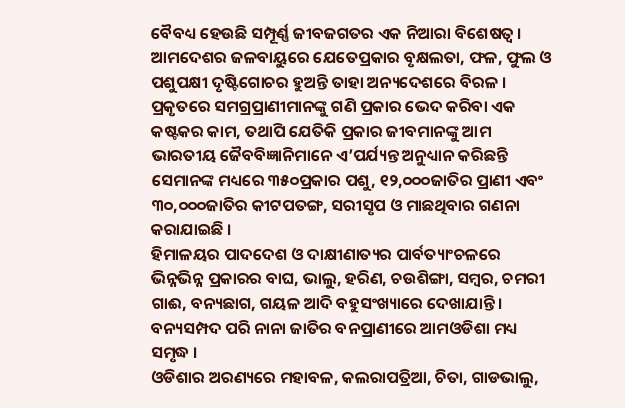ବୈବଧ୍ୟ ହେଉଛି ସମ୍ପୂର୍ଣ୍ଣ ଜୀବଜଗତର ଏକ ନିଆରା ବିଶେଷତ୍ୱ । ଆମଦେଶର ଜଳବାୟୁରେ ଯେତେପ୍ରକାର ବୃକ୍ଷଲତା, ଫଳ, ଫୁଲ ଓ ପଶୁପକ୍ଷୀ ଦୃଷ୍ଟିଗୋଚର ହୁଅନ୍ତି ତାହା ଅନ୍ୟଦେଶରେ ବିରଳ । ପ୍ରକୃତରେ ସମଗ୍ରପ୍ରାଣୀମାନଙ୍କୁ ଗଣି ପ୍ରକାର ଭେଦ କରିବା ଏକ କଷ୍ଟକର କାମ, ତଥାପି ଯେତିକି ପ୍ରକାର ଜୀବମାନଙ୍କୁ ଆମ ଭାରତୀୟ ଜୈବବିଜ୍ଞାନିମାନେ ଏ’ପର୍ଯ୍ୟନ୍ତ ଅନୁଧ୍ୟାନ କରିଛନ୍ତି ସେମାନଙ୍କ ମଧ୍ୟରେ ୩୫୦ପ୍ରକାର ପଶୁ, ୧୨,୦୦୦ଜାତିର ପ୍ରାଣୀ ଏବଂ ୩୦,୦୦୦ଜାତିର କୀଟପତଙ୍ଗ, ସରୀସୃପ ଓ ମାଛଥିବାର ଗଣନା କରାଯାଇଛି ।
ହିମାଳୟର ପାଦଦେଶ ଓ ଦାକ୍ଷୀଣାତ୍ୟର ପାର୍ବତ୍ୟାଂଚଳରେ ଭିନ୍ନଭିନ୍ନ ପ୍ରକାରର ବାଘ, ଭାଲୁ, ହରିଣ, ଚଉଶିଙ୍ଗା, ସମ୍ବର, ଚମରୀ ଗାଈ, ବନ୍ୟଛାଗ, ଗୟଳ ଆଦି ବହୁସଂଖ୍ୟାରେ ଦେଖାଯାନ୍ତି । ବନ୍ୟସମ୍ପଦ ପରି ନାନା ଜାତିର ବନପ୍ରାଣୀରେ ଆମଓଡିଶା ମଧ୍ୟ ସମୃଦ୍ଧ ।
ଓଡିଶାର ଅରଣ୍ୟରେ ମହାବଳ, କଲରାପତ୍ରିଆ, ଚିତା, ଗାଡଭାଲୁ,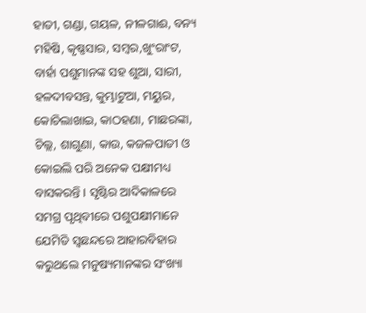ହାତୀ, ଗଣ୍ଡା, ଗୟଳ, ନୀଳଗାଈ, ବନ୍ୟ ମହିଷି, କୃଷ୍ଣସାର, ସମ୍ବର,ଖୁଂରାଂଟ, ବାର୍ହା ପଶୁମାନଙ୍କ ସହ ଶୁଆ, ସାରୀ, ହଳଦୀବସନ୍ତ, କୁମ୍ଭାଟୁଆ, ମୟୁର, କୋଚିଲାଖାଇ, କାଠହଣା, ମାଛରଙ୍କା, ଚିଲ୍ଲ, ଶାଗୁଣା, କାଉ, କଜଳପାତୀ ଓ କୋଇଲି ପରି ଅନେକ ପକ୍ଷୀମଧ୍ୟ ବାସକରନ୍ତି । ସୃଷ୍ଟିର ଆଦିକାଳରେ ସମଗ୍ର ପୃଥିବୀରେ ପଶୁପକ୍ଷୀମାନେ ଯେମିତି ସ୍ୱଛନ୍ଦରେ ଆହାରବିହାର କରୁଥଲେ ମନୁଷ୍ୟମାନଙ୍କର ସଂଖ୍ୟା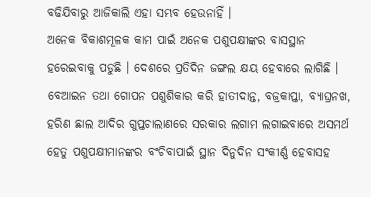ବଢିଯିବାରୁ ଆଜିକାଲି ଏହା ସମ୍ଭବ ହେଉନାହିଁ ।
ଅନେକ ବିକାଶମୂଳକ କାମ ପାଇଁ ଅନେକ ପଶୁପକ୍ଷୀଙ୍କର ବାସସ୍ଥାନ ହରେଇବାକୁ ପଡୁଛି । ଦେଶରେ ପ୍ରତିଦିନ ଜଙ୍ଗଲ କ୍ଷୟ ହେବାରେ ଲାଗିଛି । ବେଆଇନ ତଥା ଗୋପନ ପଶୁଶିକାର କରି ହାତୀଦାନ୍ତ, ବଜ୍ରକାପ୍ତା, ବ୍ୟାଘ୍ରନଖ, ହରିଣ ଛାଲ ଆଦିର ଗୁପ୍ତଚାଲାଣରେ ସରକାର ଲଗାମ ଲଗାଇବାରେ ଅସମର୍ଥ ହେତୁ ପଶୁପକ୍ଷୀମାନଙ୍କର ବଂଚିବାପାଇଁ ସ୍ଥାନ ଦିନୁଦିନ ସଂକୀର୍ଣ୍ଣ ହେବାସହ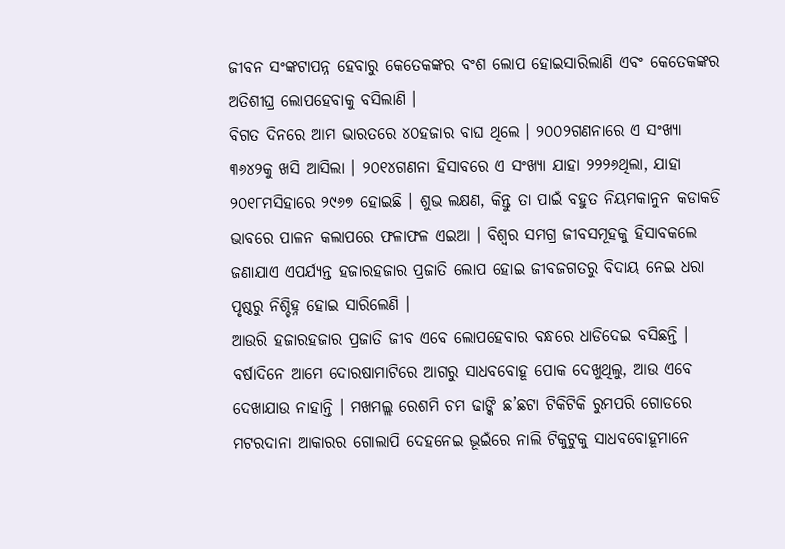ଜୀବନ ସଂଙ୍କଟାପନ୍ନ ହେବାରୁ କେତେକଙ୍କର ବଂଶ ଲୋପ ହୋଇସାରିଲାଣି ଏବଂ କେତେକଙ୍କର ଅତିଶୀଘ୍ର ଲୋପହେବାକୁ ବସିଲାଣି ।
ବିଗତ ଦିନରେ ଆମ ଭାରତରେ ୪୦ହଜାର ବାଘ ଥିଲେ । ୨୦୦୨ଗଣନାରେ ଏ ସଂଖ୍ୟା ୩୬୪୨କୁ ଖସି ଆସିଲା । ୨୦୧୪ଗଣନା ହିସାବରେ ଏ ସଂଖ୍ୟା ଯାହା ୨୨୨୬ଥିଲା, ଯାହା ୨୦୧୮ମସିହାରେ ୨୯୬୭ ହୋଇଛି । ଶୁଭ ଲକ୍ଷଣ, କିନ୍ତୁ ତା ପାଇଁ ବହୁତ ନିୟମକାନୁନ କଡାକଡି ଭାବରେ ପାଳନ କଲାପରେ ଫଳାଫଳ ଏଇଆ । ବିଶ୍ୱର ସମଗ୍ର ଜୀବସମୂହକୁ ହିସାବକଲେ ଜଣାଯାଏ ଏପର୍ଯ୍ୟନ୍ତ ହଜାରହଜାର ପ୍ରଜାତି ଲୋପ ହୋଇ ଜୀବଜଗତରୁ ବିଦାୟ ନେଇ ଧରା ପୃଷ୍ଠରୁ ନିଶ୍ଚିହ୍ନ ହୋଇ ସାରିଲେଣି ।
ଆଉରି ହଜାରହଜାର ପ୍ରଜାତି ଜୀବ ଏବେ ଲୋପହେବାର ବନ୍ଧରେ ଧାଡିଦେଇ ବସିଛନ୍ତି । ବର୍ଷାଦିନେ ଆମେ ଦୋରଷାମାଟିରେ ଆଗରୁ ସାଧବବୋହୂ ପୋକ ଦେଖୁଥିଲୁ, ଆଉ ଏବେ ଦେଖାଯାଉ ନାହାନ୍ତି । ମଖମଲ୍ଲ ରେଶମି ଚମ ଢାଙ୍କି ଛ’ଛଟା ଟିକିଟିକି ରୁମପରି ଗୋଡରେ ମଟରଦାନା ଆକାରର ଗୋଲାପି ଦେହନେଇ ଭୂଇଁରେ ନାଲି ଟିକୁଟୁକୁ ସାଧବବୋହୂମାନେ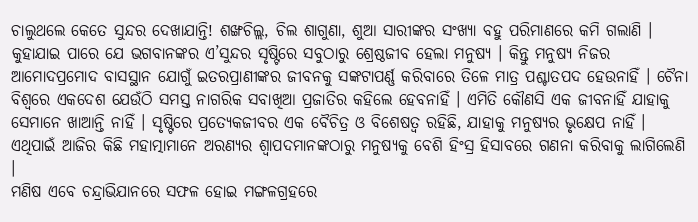ଚାଲୁଥଲେ କେତେ ସୁନ୍ଦର ଦେଖାଯାନ୍ତି! ଶଙ୍ଖଚିଲ୍ଲ, ଚିଲ ଶାଗୁଣା, ଶୁଆ ସାରୀଙ୍କର ସଂଖ୍ୟା ବହୁ ପରିମାଣରେ କମି ଗଲାଣି ।
କୁହାଯାଇ ପାରେ ଯେ ଭଗବାନଙ୍କର ଏ’ସୁନ୍ଦର ସୃଷ୍ଟିରେ ସବୁଠାରୁ ଶ୍ରେଷ୍ଠଜୀବ ହେଲା ମନୁଷ୍ୟ । କିନ୍ତୁ ମନୁଷ୍ୟ ନିଜର ଆମୋଦପ୍ରମୋଦ ବାସସ୍ଥାନ ଯୋଗୁଁ ଇତରପ୍ରାଣୀଙ୍କର ଜୀବନକୁ ସଙ୍କଟାପର୍ଣ୍ଣ କରିବାରେ ତିଳେ ମାତ୍ର ପଶ୍ଚାତପଦ ହେଉନାହିଁ । ଚୈନା ବିଶ୍ୱରେ ଏକଦେଶ ଯେଉଁଠି ସମସ୍ତ ନାଗରିକ ସବାଖିଆ ପ୍ରଜାତିର କହିଲେ ହେବନାହିଁ । ଏମିତି କୌଣସି ଏକ ଜୀବନାହିଁ ଯାହାକୁ ସେମାନେ ଖାଆନ୍ତି ନାହିଁ । ସୃଷ୍ଟିରେ ପ୍ରତ୍ୟେକଜୀବର ଏକ ବୈଚିତ୍ର ଓ ବିଶେଷତ୍ୱ ରହିଛି, ଯାହାକୁ ମନୁଷ୍ୟର ଭୃକ୍ଷେପ ନାହିଁ । ଏଥିପାଇଁ ଆଜିର କିଛି ମହାତ୍ମାମାନେ ଅରଣ୍ୟର ଶ୍ୱାପଦମାନଙ୍କଠାରୁ ମନୁଷ୍ୟକୁ ବେଶି ହିଂସ୍ର ହିସାବରେ ଗଣନା କରିବାକୁ ଲାଗିଲେଣି ।
ମଣିଷ ଏବେ ଚନ୍ଦ୍ରାଭିଯାନରେ ସଫଳ ହୋଇ ମଙ୍ଗଳଗ୍ରହରେ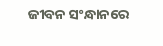ଜୀବନ ସଂନ୍ଧାନରେ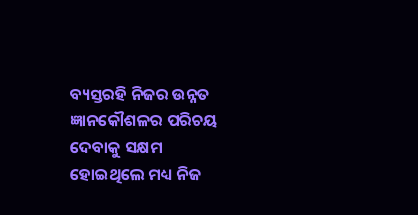ବ୍ୟସ୍ତରହି ନିଜର ଉନ୍ନତ ଜ୍ଞାନକୌଶଳର ପରିଚୟ ଦେବାକୁ ସକ୍ଷମ ହୋଇଥିଲେ ମଧ୍ୟ ନିଜ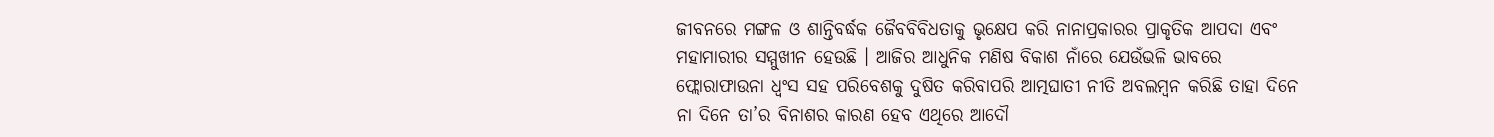ଜୀବନରେ ମଙ୍ଗଳ ଓ ଶାନ୍ତିବର୍ଦ୍ଧକ ଜୈବବିବିଧତାକୁ ଭୃକ୍ଷେପ କରି ନାନାପ୍ରକାରର ପ୍ରାକୃତିକ ଆପଦା ଏବଂ ମହାମାରୀର ସମ୍ମୁଖୀନ ହେଉଛି । ଆଜିର ଆଧୁନିକ ମଣିଷ ବିକାଶ ନାଁରେ ଯେଉଁଭଳି ଭାବରେ ଫ୍ଲୋରାଫାଉନା ଧ୍ୱଂସ ସହ ପରିବେଶକୁ ଦୁଷିତ କରିବାପରି ଆତ୍ମଘାତୀ ନୀତି ଅବଲମ୍ବନ କରିଛି ତାହା ଦିନେ ନା ଦିନେ ତା’ର ବିନାଶର କାରଣ ହେବ ଏଥିରେ ଆଦୌ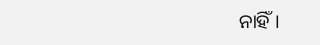ନାହିଁ ।